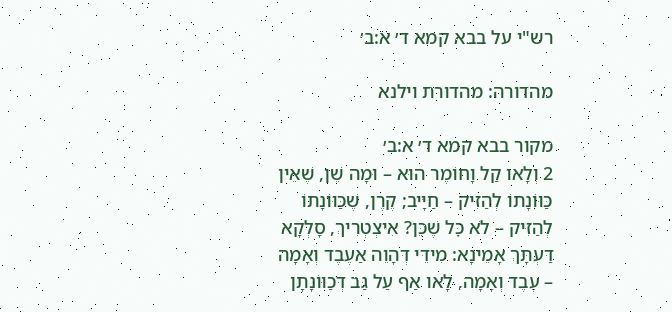רש"י על בבא קמא ד׳ א:ב׳

מהדורה: מהדורת וילנא

מקור בבא קמא ד׳ א:ב׳
2 וְלָאו קַל וָחוֹמֶר הוּא – וּמָה שֵׁן, שֶׁאֵין כַּוּוֹנָתוֹ לְהַזִּיק – חַיָּיב; קֶרֶן, שֶׁכַּוּוֹנָתוֹ לְהַזִּיק – לֹא כׇּל שֶׁכֵּן? אִיצְטְרִיךְ, סָלְקָא דַּעְתָּךְ אָמֵינָא: מִידֵּי דְּהָוֵה אַעֶבֶד וְאָמָה – עֶבֶד וְאָמָה, לָאו אַף עַל גַּב דְּכַוּוֹנָתָן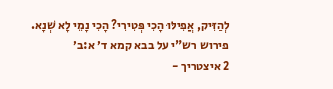לְהַזִּיק, אֲפִילּוּ הָכִי פְּטִירִי? הָכִי נָמֵי לָא שְׁנָא.
פירוש רש"י על בבא קמא ד׳ א:ב׳
2 איצטריך -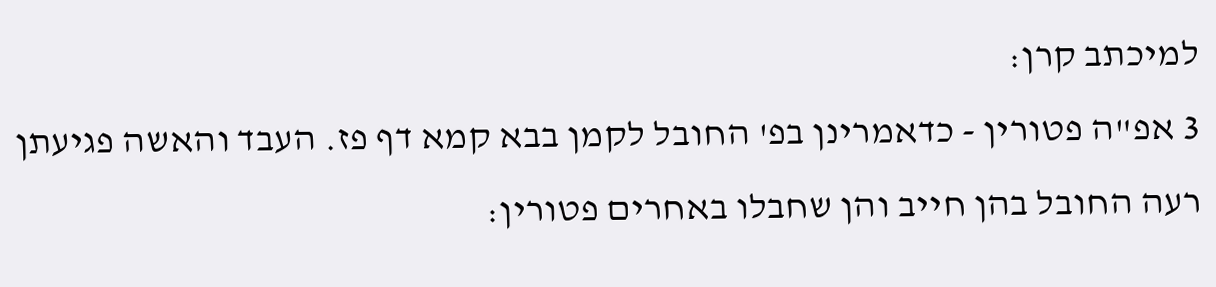למיכתב קרן:
3 אפ"ה פטורין - כדאמרינן בפ' החובל לקמן בבא קמא דף פז. העבד והאשה פגיעתן רעה החובל בהן חייב והן שחבלו באחרים פטורין: